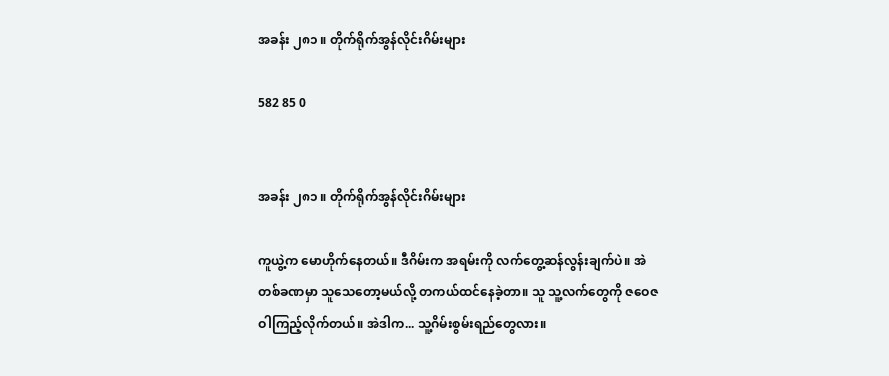အခန်း ၂၈၁ ။ တိုက်ရိုက်အွန်လိုင်းဂိမ်းများ

582 85 0


အခန်း ၂၈၁ ။ တိုက်ရိုက်အွန်လိုင်းဂိမ်းများ

ကူယွဲ့က မောဟိုက်နေတယ်။ ဒီဂိမ်းက အရမ်းကို လက်တွေ့ဆန်လွန်းချက်ပဲ။ အဲတစ်ခဏမှာ သူသေတော့မယ်လို့ တကယ်ထင်နေခဲ့တာ။ သူ သူ့လက်တွေကို ဇဝေဇဝါကြည့်လိုက်တယ်။ အဲဒါက... သူ့ဂိမ်းစွမ်းရည်တွေလား။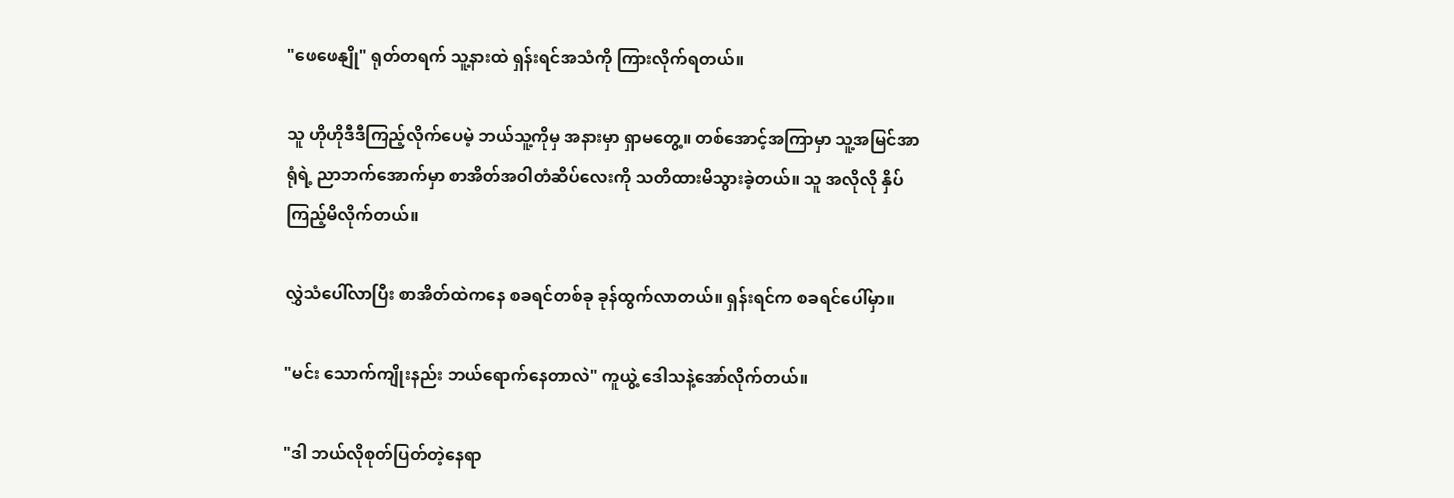"ဖေဖေနျို" ရုတ်တရက် သူ့နားထဲ ရှန်းရင်အသံကို ကြားလိုက်ရတယ်။

သူ ဟိုဟိုဒီဒီကြည့်လိုက်ပေမဲ့ ဘယ်သူ့ကိုမှ အနားမှာ ရှာမတွေ့။ တစ်အောင့်အကြာမှာ သူ့အမြင်အာရုံရဲ့ ညာဘက်အောက်မှာ စာအိတ်အဝါတံဆိပ်လေးကို သတိထားမိသွားခဲ့တယ်။ သူ အလိုလို နှိပ်ကြည့်မိလိုက်တယ်။

လွှဲသံပေါ်လာပြီး စာအိတ်ထဲကနေ စခရင်တစ်ခု ခုန်ထွက်လာတယ်။ ရှန်းရင်က စခရင်ပေါ်မှာ။

"မင်း သောက်ကျိုးနည်း ဘယ်ရောက်နေတာလဲ" ကူယွဲ့ ဒေါသနဲ့အော်လိုက်တယ်။

"ဒါ ဘယ်လိုစုတ်ပြတ်တဲ့နေရာ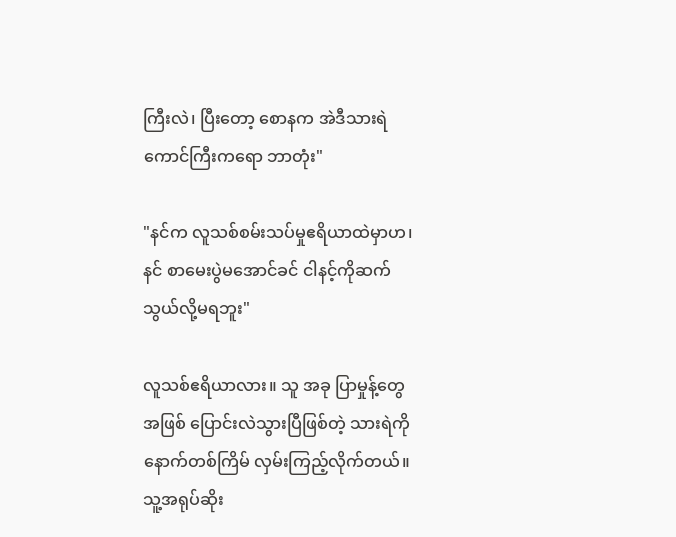ကြီးလဲ၊ ပြီးတော့ စောနက အဲဒီသားရဲကောင်ကြီးကရော ဘာတုံး"

"နင်က လူသစ်စမ်းသပ်မှုဧရိယာထဲမှာဟ၊ နင် စာမေးပွဲမအောင်ခင် ငါနင့်ကိုဆက်သွယ်လို့မရဘူး"

လူသစ်ဧရိယာလား။ သူ အခု ပြာမှုန့်တွေအဖြစ် ပြောင်းလဲသွားပြီဖြစ်တဲ့ သားရဲကို နောက်တစ်ကြိမ် လှမ်းကြည့်လိုက်တယ်။ သူ့အရုပ်ဆိုး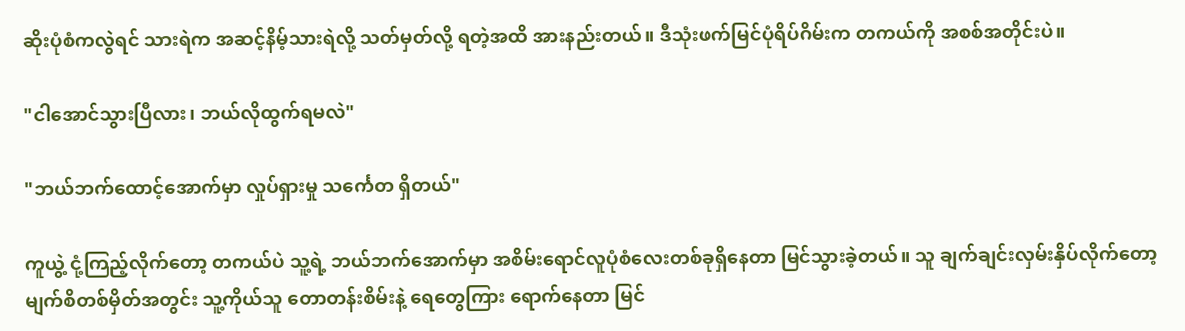ဆိုးပုံစံကလွဲရင် သားရဲက အဆင့်နိမ့်သားရဲလို့ သတ်မှတ်လို့ ရတဲ့အထိ အားနည်းတယ်။ ဒီသုံးဖက်မြင်ပုံရိပ်ဂိမ်းက တကယ်ကို အစစ်အတိုင်းပဲ။

"ငါအောင်သွားပြီလား၊ ဘယ်လိုထွက်ရမလဲ"

"ဘယ်ဘက်ထောင့်အောက်မှာ လှုပ်ရှားမှု သင်္ကေတ ရှိတယ်"

ကူယွဲ့ ငုံ့ကြည့်လိုက်တော့ တကယ်ပဲ သူ့ရဲ့ ဘယ်ဘက်အောက်မှာ အစိမ်းရောင်လူပုံစံလေးတစ်ခုရှိနေတာ မြင်သွားခဲ့တယ်။ သူ ချက်ချင်းလှမ်းနှိပ်လိုက်တော့ မျက်စိတစ်မှိတ်အတွင်း သူ့ကိုယ်သူ တောတန်းစိမ်းနဲ့ ရေတွေကြား ရောက်နေတာ မြင်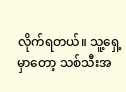လိုက်ရတယ်။ သူ့ရှေ့မှာတော့ သစ်သီးအ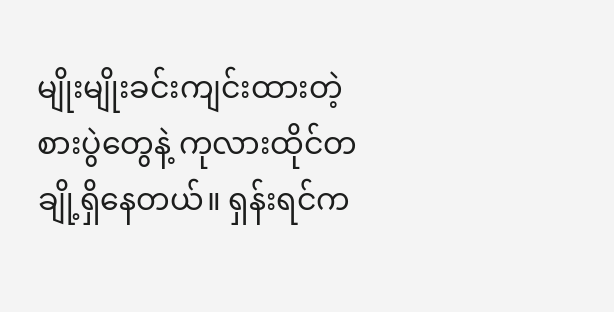မျိုးမျိုးခင်းကျင်းထားတဲ့ စားပွဲတွေနဲ့ ကုလားထိုင်တချို့ရှိနေတယ်။ ရှန်းရင်က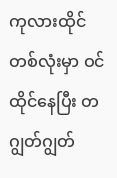ကုလားထိုင်တစ်လုံးမှာ ဝင်ထိုင်နေပြီး တဂျွတ်ဂျွတ်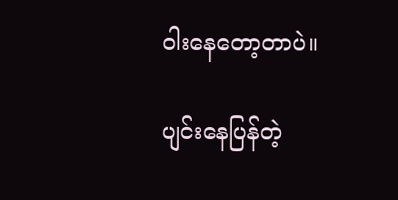ဝါးနေတော့တာပဲ။

ပျင်းနေပြန်တဲ့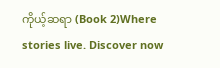ကိုယ့်ဆရာ (Book 2)Where stories live. Discover now